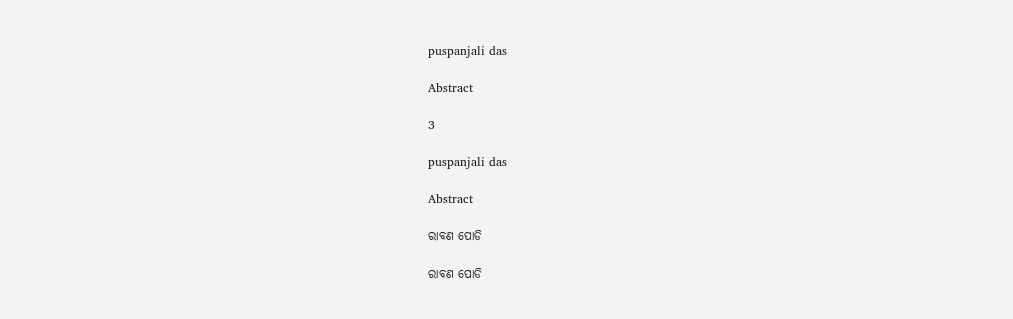puspanjali das

Abstract

3

puspanjali das

Abstract

ରାବଣ ପୋଡି

ରାବଣ ପୋଡି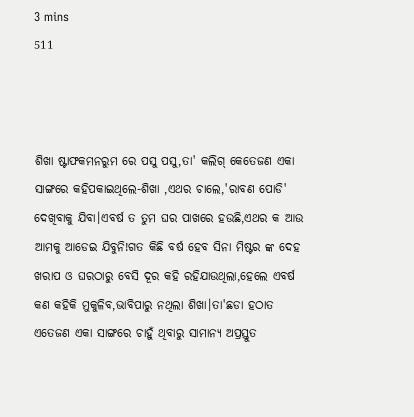3 mins
511



ଶିଖା ଷ୍ଟାଫକମନରୁମ ରେ ପସୁ ପସୁ,ତା' କଲିଗ୍ କେତେଜଣ ଏକା ସାଙ୍ଗରେ କହିପକାଇଥିଲେ-ଶିଖା ,ଏଥର ଚାଲେ,'ରାବଣ ପୋଡି' ଦେଖିବାକୁ ଯିବା।ଏବର୍ଷ ତ ତୁମ ଘର ପାଖରେ ହଉଛି,ଏଥର କ ଆଉ ଆମକୁ ଆଡେଇ ଯିବୁନି!ଗତ କିଛି ବର୍ଷ ହେବ ସିନା ମିଷ୍ଟର ଙ୍କ ଦେହ ଖରାପ ଓ ଘରଠାରୁ ବେସି ଦୂର କହି ରହିଯାଉଥିଲା,ହେଲେ ଏବର୍ଷ କଣ କହିକି ମୁକୁଳିବ,ଭାବିପାରୁ ନଥିଲା ଶିଖା।ତା'ଛଡା ହଠାତ ଏତେଜଣ ଏକା ସାଙ୍ଗରେ ଚାହୁଁ ଥିବାରୁ ସାମାନ୍ୟ ଅପ୍ରସ୍ତୁତ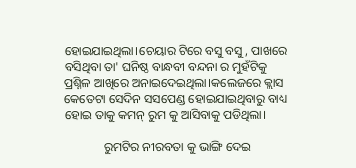ହୋଇଯାଇଥିଲା।ଚେୟାର ଟିରେ ବସୁ ବସୁ, ପାଖରେ ବସିଥିବା ତା' ଘନିଷ୍ଠ ବାନ୍ଧବୀ ବନ୍ଦନା ର ମୁହଁଟିକୁ ପ୍ରଶ୍ନିଳ ଆଖିରେ ଅନାଇଦେଇଥିଲା।କଲେଜରେ କ୍ଲାସ କେତେଟା ସେଦିନ ସସପେଣ୍ଡ ହୋଇଯାଇଥିବାରୁ ବାଧ୍ୟ ହୋଇ ତାକୁ କମନ୍ ରୁମ କୁ ଆସିବାକୁ ପଡିଥିଲା।

             ରୁମଟିର ନୀରବତା କୁ ଭାଙ୍ଗି ଦେଇ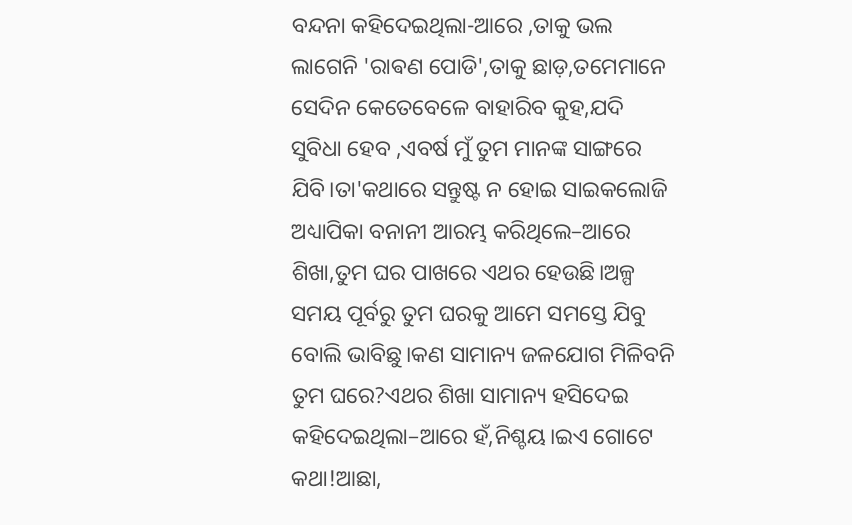ବନ୍ଦନା କହିଦେଇଥିଲା-ଆରେ ,ତାକୁ ଭଲ ଲାଗେନି 'ରାଵଣ ପୋଡି',ତାକୁ ଛାଡ଼,ତମେମାନେ ସେଦିନ କେତେବେଳେ ବାହାରିବ କୁହ,ଯଦି ସୁବିଧା ହେବ ,ଏବର୍ଷ ମୁଁ ତୁମ ମାନଙ୍କ ସାଙ୍ଗରେ ଯିବି।ତା'କଥାରେ ସନ୍ତୁଷ୍ଟ ନ ହୋଇ ସାଇକଲୋଜି ଅଧ୍ୟାପିକା ବନାନୀ ଆରମ୍ଭ କରିଥିଲେ–ଆରେ ଶିଖା,ତୁମ ଘର ପାଖରେ ଏଥର ହେଉଛି।ଅଳ୍ପ ସମୟ ପୂର୍ବରୁ ତୁମ ଘରକୁ ଆମେ ସମସ୍ତେ ଯିବୁ ବୋଲି ଭାବିଛୁ।କଣ ସାମାନ୍ୟ ଜଳଯୋଗ ମିଳିବନି ତୁମ ଘରେ?ଏଥର ଶିଖା ସାମାନ୍ୟ ହସିଦେଇ କହିଦେଇଥିଲା–ଆରେ ହଁ,ନିଶ୍ଚୟ।ଇଏ ଗୋଟେ କଥା!ଆଛା,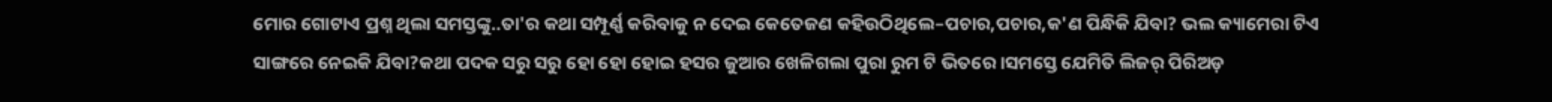ମୋର ଗୋଟାଏ ପ୍ରଶ୍ନ ଥିଲା ସମସ୍ତଙ୍କୁ..ତା'ର କଥା ସମ୍ପୂର୍ଣ୍ଣ କରିବାକୁ ନ ଦେଇ କେତେଜଣ କହିଉଠିଥିଲେ–ପଚାର,ପଚାର,କ'ଣ ପିନ୍ଧିକି ଯିବା? ଭଲ କ୍ୟାମେରା ଟିଏ ସାଙ୍ଗରେ ନେଇକି ଯିବା?କଥା ପଦକ ସରୁ ସରୁ ହୋ ହୋ ହୋଇ ହସର ଜୁଆର ଖେଳିଗଲା ପୁରା ରୁମ ଟି ଭିତରେ।ସମସ୍ତେ ଯେମିତି ଲିଜର୍ ପିରିଅଡ଼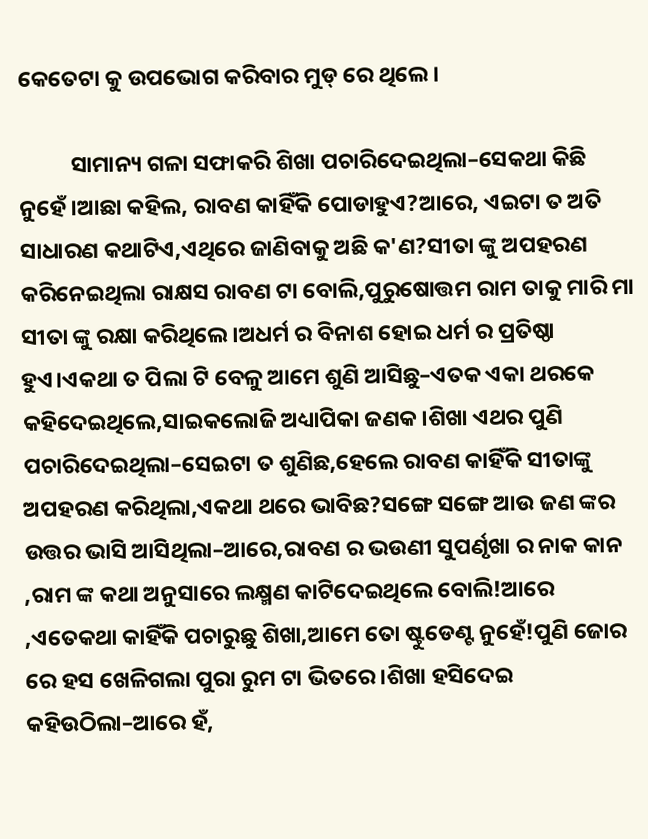କେତେଟା କୁ ଉପଭୋଗ କରିବାର ମୁଡ୍ ରେ ଥିଲେ।

          ସାମାନ୍ୟ ଗଳା ସଫାକରି ଶିଖା ପଚାରିଦେଇଥିଲା–ସେକଥା କିଛି ନୁହେଁ।ଆଛା କହିଲ, ରାବଣ କାହିଁକି ପୋଡାହୁଏ?ଆରେ, ଏଇଟା ତ ଅତି ସାଧାରଣ କଥାଟିଏ,ଏଥିରେ ଜାଣିବାକୁ ଅଛି କ'ଣ?ସୀତା ଙ୍କୁ ଅପହରଣ କରିନେଇଥିଲା ରାକ୍ଷସ ରାବଣ ଟା ବୋଲି,ପୁରୁଷୋତ୍ତମ ରାମ ତାକୁ ମାରି ମା ସୀତା ଙ୍କୁ ରକ୍ଷା କରିଥିଲେ।ଅଧର୍ମ ର ବିନାଶ ହୋଇ ଧର୍ମ ର ପ୍ରତିଷ୍ଠା ହୁଏ।ଏକଥା ତ ପିଲା ଟି ବେଳୁ ଆମେ ଶୁଣି ଆସିଛୁ–ଏତକ ଏକା ଥରକେ କହିଦେଇଥିଲେ,ସାଇକଲୋଜି ଅଧ୍ୟାପିକା ଜଣକ।ଶିଖା ଏଥର ପୁଣି ପଚାରିଦେଇଥିଲା–ସେଇଟା ତ ଶୁଣିଛ,ହେଲେ ରାବଣ କାହିଁକି ସୀତାଙ୍କୁ ଅପହରଣ କରିଥିଲା,ଏକଥା ଥରେ ଭାବିଛ?ସଙ୍ଗେ ସଙ୍ଗେ ଆଉ ଜଣ ଙ୍କର ଉତ୍ତର ଭାସି ଆସିଥିଲା–ଆରେ,ରାବଣ ର ଭଉଣୀ ସୁପର୍ଣୃଖା ର ନାକ କାନ ,ରାମ ଙ୍କ କଥା ଅନୁସାରେ ଲକ୍ଷ୍ମଣ କାଟିଦେଇଥିଲେ ବୋଲି!ଆରେ ,ଏତେକଥା କାହିଁକି ପଚାରୁଛୁ ଶିଖା,ଆମେ ତୋ ଷ୍ଟୁଡେଣ୍ଟ ନୁହେଁ!ପୁଣି ଜୋର ରେ ହସ ଖେଳିଗଲା ପୁରା ରୁମ ଟା ଭିତରେ।ଶିଖା ହସିଦେଇ କହିଉଠିଲା–ଆରେ ହଁ,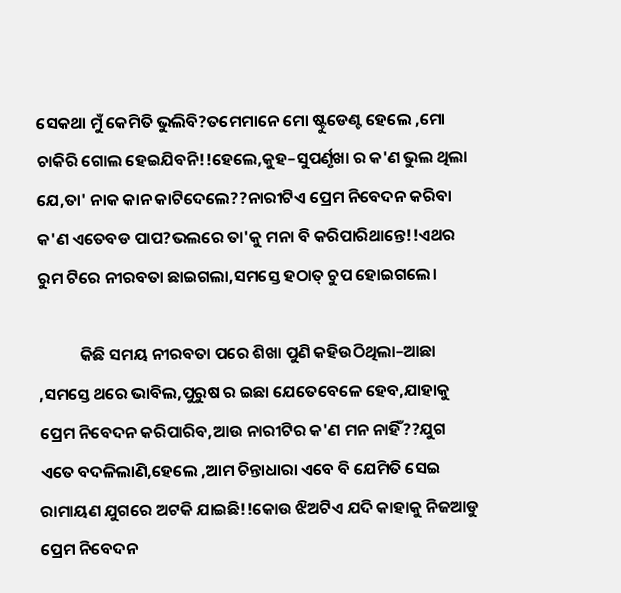ସେକଥା ମୁଁ କେମିତି ଭୁଲିବି?ତମେମାନେ ମୋ ଷ୍ଟୁଡେଣ୍ଟ ହେଲେ ,ମୋ ଚାକିରି ଗୋଲ ହେଇଯିବନି!!ହେଲେ,କୁହ–ସୁପର୍ଣୃଖା ର କ'ଣ ଭୁଲ ଥିଲା ଯେ,ତା' ନାକ କାନ କାଟିଦେଲେ??ନାରୀଟିଏ ପ୍ରେମ ନିବେଦନ କରିବା କ'ଣ ଏତେବଡ ପାପ?ଭଲରେ ତା'କୁ ମନା ବି କରିପାରିଥାନ୍ତେ!!ଏଥର ରୁମ ଟିରେ ନୀରବତା ଛାଇଗଲା,ସମସ୍ତେ ହଠାତ୍ ଚୁପ ହୋଇଗଲେ।

           କିଛି ସମୟ ନୀରବତା ପରେ ଶିଖା ପୁଣି କହିଉଠିଥିଲା–ଆଛା ,ସମସ୍ତେ ଥରେ ଭାବିଲ,ପୁରୁଷ ର ଇଛା ଯେତେବେଳେ ହେବ,ଯାହାକୁ ପ୍ରେମ ନିବେଦନ କରିପାରିବ,ଆଉ ନାରୀଟିର କ'ଣ ମନ ନାହିଁ??ଯୁଗ ଏତେ ବଦଳିଲାଣି,ହେଲେ ,ଆମ ଚିନ୍ତାଧାରା ଏବେ ବି ଯେମିତି ସେଇ ରାମାୟଣ ଯୁଗରେ ଅଟକି ଯାଇଛି!!କୋଉ ଝିଅଟିଏ ଯଦି କାହାକୁ ନିଜଆଡୁ ପ୍ରେମ ନିବେଦନ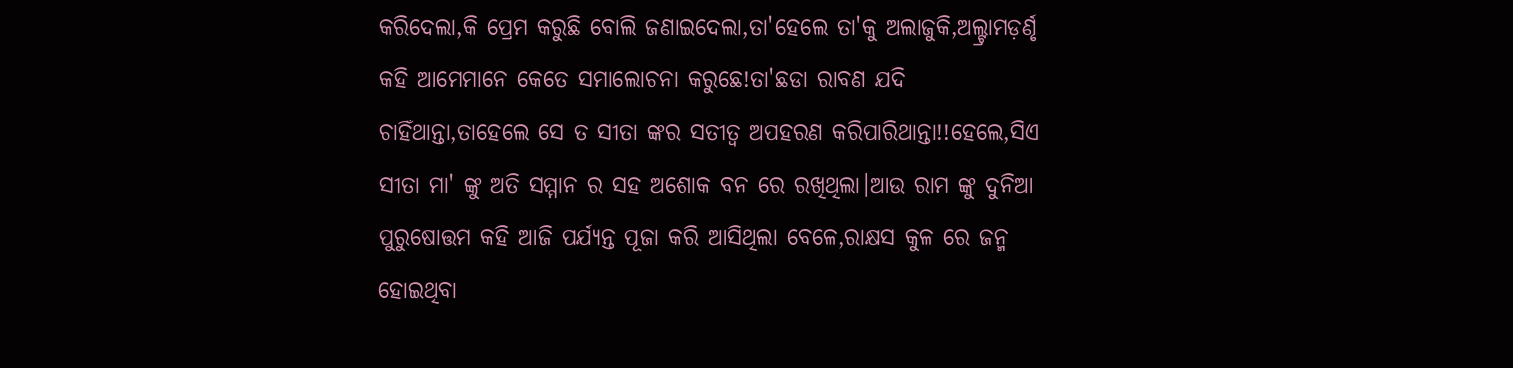କରିଦେଲା,କି ପ୍ରେମ କରୁଛି ବୋଲି ଜଣାଇଦେଲା,ତା'ହେଲେ ତା'କୁ ଅଲାଜୁକି,ଅଲ୍ଟ୍ରାମଡ଼ର୍ଣୃ କହି ଆମେମାନେ କେତେ ସମାଲୋଚନା କରୁଛେ!ତା'ଛଡା ରାବଣ ଯଦି ଚାହିଁଥାନ୍ତା,ତାହେଲେ ସେ ତ ସୀତା ଙ୍କର ସତୀତ୍ଵ ଅପହରଣ କରିପାରିଥାନ୍ତା!!ହେଲେ,ସିଏ ସୀତା ମା' ଙ୍କୁ ଅତି ସମ୍ମାନ ର ସହ ଅଶୋକ ବନ ରେ ରଖିଥିଲା।ଆଉ ରାମ ଙ୍କୁ ଦୁନିଆ ପୁରୁଷୋତ୍ତମ କହି ଆଜି ପର୍ଯ୍ୟନ୍ତ ପୂଜା କରି ଆସିଥିଲା ବେଳେ,ରାକ୍ଷସ କୁଳ ରେ ଜନ୍ମ ହୋଇଥିବା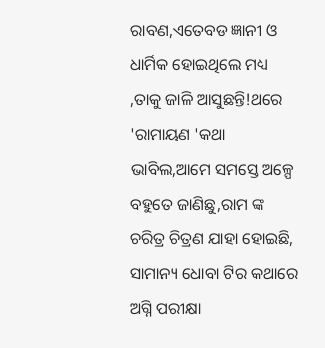ରାବଣ,ଏତେବଡ ଜ୍ଞାନୀ ଓ ଧାର୍ମିକ ହୋଇଥିଲେ ମଧ୍ୟ ,ତାକୁ ଜାଳି ଆସୁଛନ୍ତି!ଥରେ 'ରାମାୟଣ 'କଥା ଭାବିଲ,ଆମେ ସମସ୍ତେ ଅଳ୍ପେ ବହୁତେ ଜାଣିଛୁ,ରାମ ଙ୍କ ଚରିତ୍ର ଚିତ୍ରଣ ଯାହା ହୋଇଛି, ସାମାନ୍ୟ ଧୋବା ଟିର କଥାରେ ଅଗ୍ନି ପରୀକ୍ଷା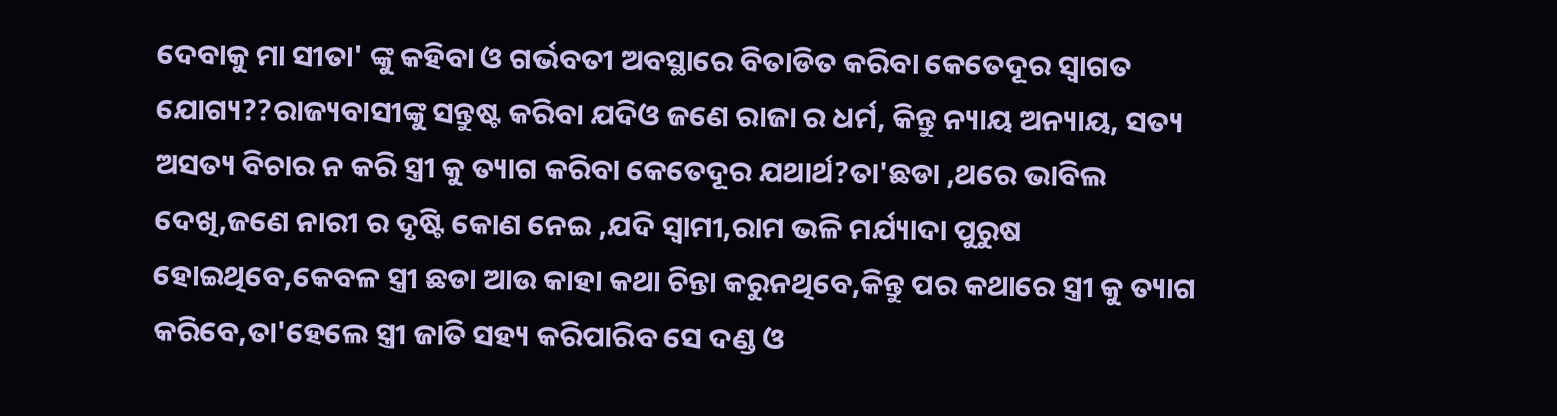ଦେବାକୁ ମା ସୀତା' ଙ୍କୁ କହିବା ଓ ଗର୍ଭବତୀ ଅବସ୍ଥାରେ ବିତାଡିତ କରିବା କେତେଦୂର ସ୍ୱାଗତ ଯୋଗ୍ୟ??ରାଜ୍ୟବାସୀଙ୍କୁ ସନ୍ତୁଷ୍ଟ କରିବା ଯଦିଓ ଜଣେ ରାଜା ର ଧର୍ମ, କିନ୍ତୁ ନ୍ୟାୟ ଅନ୍ୟାୟ, ସତ୍ୟ ଅସତ୍ୟ ବିଚାର ନ କରି ସ୍ତ୍ରୀ କୁ ତ୍ୟାଗ କରିବା କେତେଦୂର ଯଥାର୍ଥ?ତା'ଛଡା ,ଥରେ ଭାବିଲ ଦେଖି,ଜଣେ ନାରୀ ର ଦୃଷ୍ଟି କୋଣ ନେଇ ,ଯଦି ସ୍ୱାମୀ,ରାମ ଭଳି ମର୍ଯ୍ୟାଦା ପୁରୁଷ ହୋଇଥିବେ,କେବଳ ସ୍ତ୍ରୀ ଛଡା ଆଉ କାହା କଥା ଚିନ୍ତା କରୁନଥିବେ,କିନ୍ତୁ ପର କଥାରେ ସ୍ତ୍ରୀ କୁ ତ୍ୟାଗ କରିବେ,ତା'ହେଲେ ସ୍ତ୍ରୀ ଜାତି ସହ୍ୟ କରିପାରିବ ସେ ଦଣ୍ଡ ଓ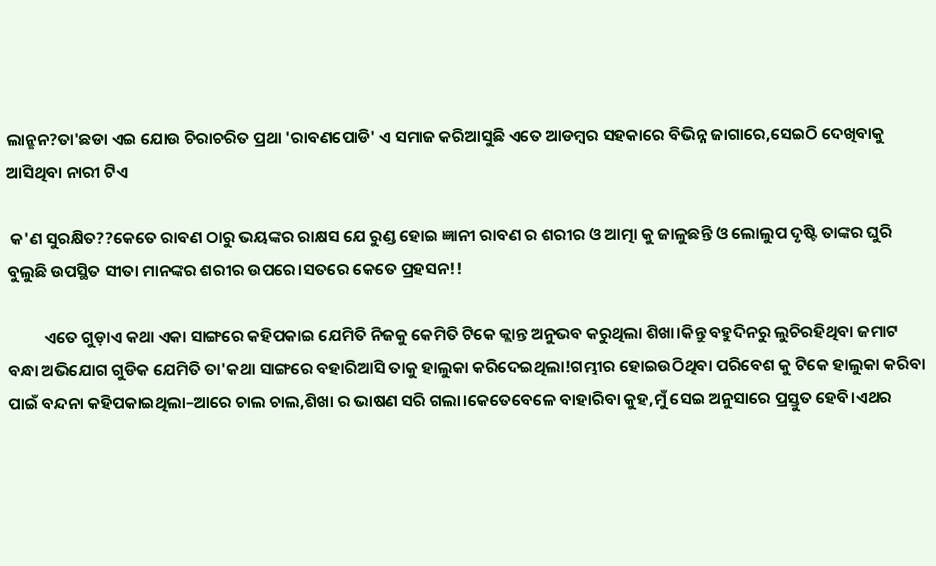ଲାନ୍ଛନ?ତା'ଛଡା ଏଇ ଯୋଉ ଚିରାଚରିତ ପ୍ରଥା 'ରାବଣପୋଡି' ଏ ସମାଜ କରିଆସୁଛି ଏତେ ଆଡମ୍ବର ସହକାରେ ବିଭିନ୍ନ ଜାଗାରେ,ସେଇଠି ଦେଖିବାକୁ ଆସିଥିବା ନାରୀ ଟିଏ

 କ'ଣ ସୁରକ୍ଷିତ??କେତେ ରାବଣ ଠାରୁ ଭୟଙ୍କର ରାକ୍ଷସ ଯେ ରୁଣ୍ଡ ହୋଇ ଜ୍ଞାନୀ ରାବଣ ର ଶରୀର ଓ ଆତ୍ମା କୁ ଜାଳୁଛନ୍ତି ଓ ଲୋଲୁପ ଦୃଷ୍ଟି ତାଙ୍କର ଘୁରି ବୁଲୁଛି ଉପସ୍ଥିତ ସୀତା ମାନଙ୍କର ଶରୀର ଉପରେ।ସତରେ କେତେ ପ୍ରହସନ!!

          ଏତେ ଗୁଡ଼ାଏ କଥା ଏକା ସାଙ୍ଗରେ କହିପକାଇ ଯେମିତି ନିଜକୁ କେମିତି ଟିକେ କ୍ଲାନ୍ତ ଅନୁଭବ କରୁଥିଲା ଶିଖା।କିନ୍ତୁ ବହୁଦିନରୁ ଲୁଚିରହିଥିବା ଜମାଟ ବନ୍ଧା ଅଭିଯୋଗ ଗୁଡିକ ଯେମିତି ତା'କଥା ସାଙ୍ଗରେ ବହାରିଆସି ତାକୁ ହାଲୁକା କରିଦେଇଥିଲା!ଗମ୍ଭୀର ହୋଇଉଠିଥିବା ପରିବେଶ କୁ ଟିକେ ହାଲୁକା କରିବା ପାଇଁ ବନ୍ଦନା କହିପକାଇଥିଲା–ଆରେ ଚାଲ ଚାଲ,ଶିଖା ର ଭାଷଣ ସରି ଗଲା।କେତେବେଳେ ବାହାରିବା କୁହ,ମୁଁ ସେଇ ଅନୁସାରେ ପ୍ରସ୍ତୁତ ହେବି।ଏଥର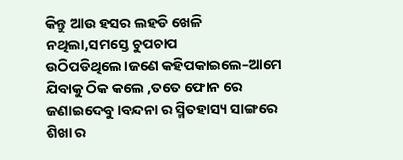କିନ୍ତୁ ଆଉ ହସର ଲହଡି ଖେଳି ନଥିଲା,ସମସ୍ତେ ଚୁପଚାପ ଉଠିପଡିଥିଲେ।ଜଣେ କହିପକାଇଲେ–ଆମେ ଯିବାକୁ ଠିକ କଲେ ,ତତେ ଫୋନ ରେ ଜଣାଇଦେବୁ।ବନ୍ଦନା ର ସ୍ମିତହାସ୍ୟ ସାଙ୍ଗରେ ଶିଖା ର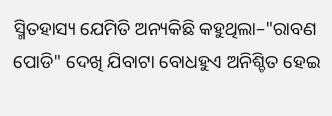ସ୍ମିତହାସ୍ୟ ଯେମିତି ଅନ୍ୟକିଛି କହୁଥିଲା–"ରାବଣ ପୋଡି" ଦେଖି ଯିବାଟା ବୋଧହୁଏ ଅନିଶ୍ଚିତ ହେଇ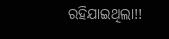ରହିଯାଇଥିଲା!!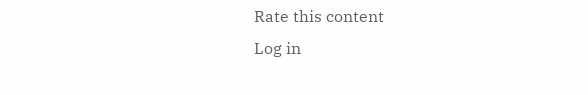Rate this content
Log in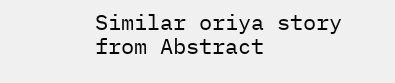Similar oriya story from Abstract